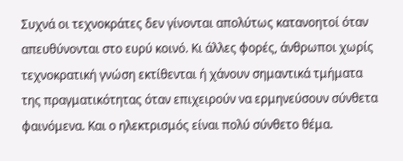Συχνά οι τεχνοκράτες δεν γίνονται απολύτως κατανοητοί όταν απευθύνονται στο ευρύ κοινό. Κι άλλες φορές, άνθρωποι χωρίς τεχνοκρατική γνώση εκτίθενται ή χάνουν σημαντικά τμήματα της πραγματικότητας όταν επιχειρούν να ερμηνεύσουν σύνθετα φαινόμενα. Και ο ηλεκτρισμός είναι πολύ σύνθετο θέμα.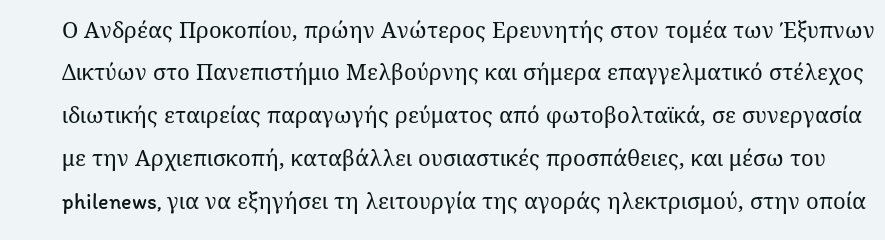Ο Ανδρέας Προκοπίου, πρώην Ανώτερος Ερευνητής στον τομέα των Έξυπνων Δικτύων στο Πανεπιστήμιο Μελβούρνης και σήμερα επαγγελματικό στέλεχος ιδιωτικής εταιρείας παραγωγής ρεύματος από φωτοβολταϊκά, σε συνεργασία με την Αρχιεπισκοπή, καταβάλλει ουσιαστικές προσπάθειες, και μέσω του philenews, για να εξηγήσει τη λειτουργία της αγοράς ηλεκτρισμού, στην οποία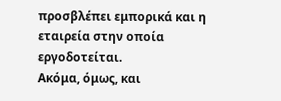προσβλέπει εμπορικά και η εταιρεία στην οποία εργοδοτείται.
Ακόμα, όμως, και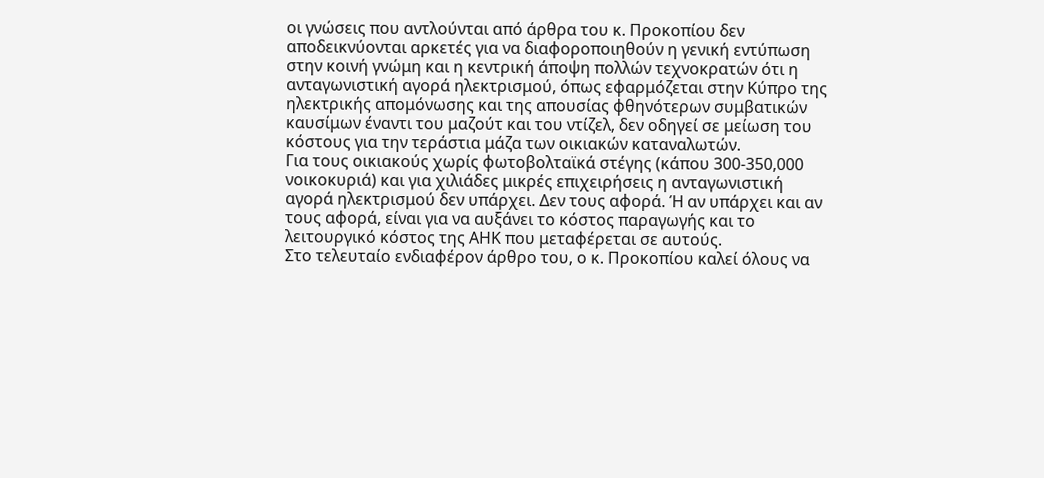οι γνώσεις που αντλούνται από άρθρα του κ. Προκοπίου δεν αποδεικνύονται αρκετές για να διαφοροποιηθούν η γενική εντύπωση στην κοινή γνώμη και η κεντρική άποψη πολλών τεχνοκρατών ότι η ανταγωνιστική αγορά ηλεκτρισμού, όπως εφαρμόζεται στην Κύπρο της ηλεκτρικής απομόνωσης και της απουσίας φθηνότερων συμβατικών καυσίμων έναντι του μαζούτ και του ντίζελ, δεν οδηγεί σε μείωση του κόστους για την τεράστια μάζα των οικιακών καταναλωτών.
Για τους οικιακούς χωρίς φωτοβολταϊκά στέγης (κάπου 300-350,000 νοικοκυριά) και για χιλιάδες μικρές επιχειρήσεις η ανταγωνιστική αγορά ηλεκτρισμού δεν υπάρχει. Δεν τους αφορά. Ή αν υπάρχει και αν τους αφορά, είναι για να αυξάνει το κόστος παραγωγής και το λειτουργικό κόστος της ΑΗΚ που μεταφέρεται σε αυτούς.
Στο τελευταίο ενδιαφέρον άρθρο του, ο κ. Προκοπίου καλεί όλους να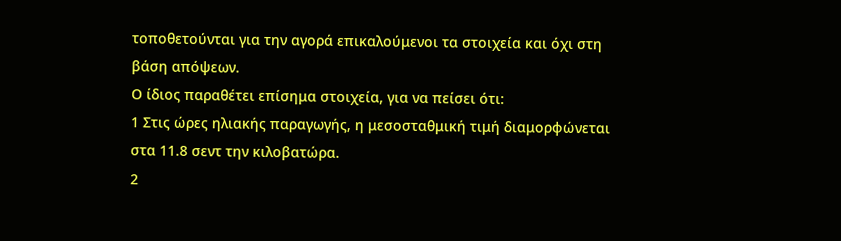τοποθετούνται για την αγορά επικαλούμενοι τα στοιχεία και όχι στη βάση απόψεων.
Ο ίδιος παραθέτει επίσημα στοιχεία, για να πείσει ότι:
1 Στις ώρες ηλιακής παραγωγής, η μεσοσταθμική τιμή διαμορφώνεται στα 11.8 σεντ την κιλοβατώρα.
2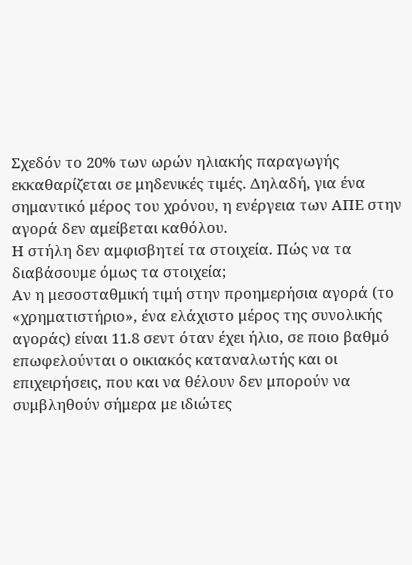Σχεδόν το 20% των ωρών ηλιακής παραγωγής εκκαθαρίζεται σε μηδενικές τιμές. Δηλαδή, για ένα σημαντικό μέρος του χρόνου, η ενέργεια των ΑΠΕ στην αγορά δεν αμείβεται καθόλου.
Η στήλη δεν αμφισβητεί τα στοιχεία. Πώς να τα διαβάσουμε όμως τα στοιχεία;
Αν η μεσοσταθμική τιμή στην προημερήσια αγορά (το «χρηματιστήριο», ένα ελάχιστο μέρος της συνολικής αγοράς) είναι 11.8 σεντ όταν έχει ήλιο, σε ποιο βαθμό επωφελούνται ο οικιακός καταναλωτής και οι επιχειρήσεις, που και να θέλουν δεν μπορούν να συμβληθούν σήμερα με ιδιώτες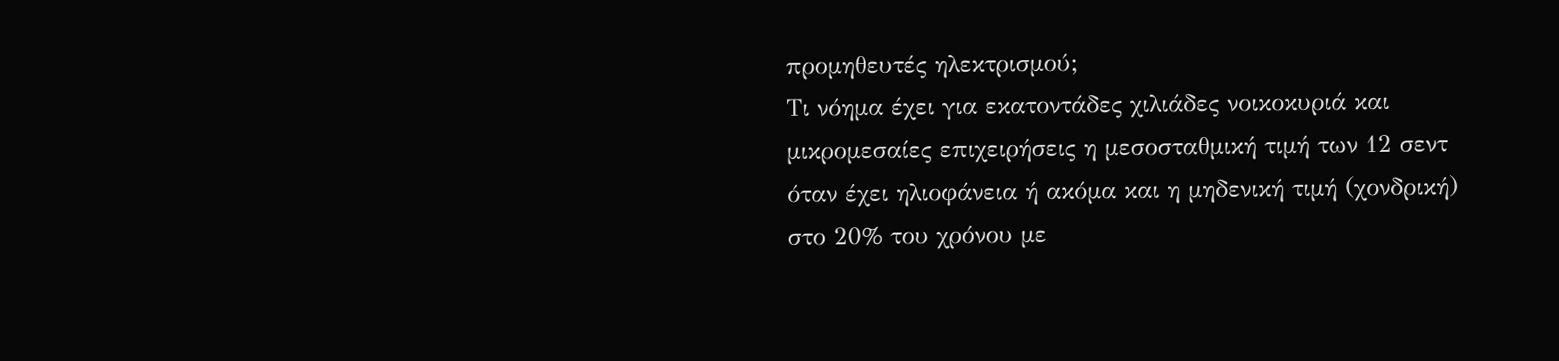προμηθευτές ηλεκτρισμού;
Τι νόημα έχει για εκατοντάδες χιλιάδες νοικοκυριά και μικρομεσαίες επιχειρήσεις η μεσοσταθμική τιμή των 12 σεντ όταν έχει ηλιοφάνεια ή ακόμα και η μηδενική τιμή (χονδρική) στο 20% του χρόνου με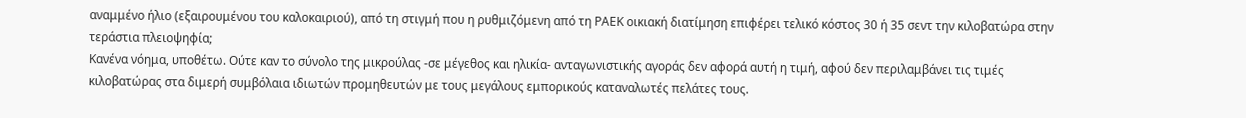αναμμένο ήλιο (εξαιρουμένου του καλοκαιριού), από τη στιγμή που η ρυθμιζόμενη από τη ΡΑΕΚ οικιακή διατίμηση επιφέρει τελικό κόστος 30 ή 35 σεντ την κιλοβατώρα στην τεράστια πλειοψηφία;
Κανένα νόημα, υποθέτω. Ούτε καν το σύνολο της μικρούλας -σε μέγεθος και ηλικία- ανταγωνιστικής αγοράς δεν αφορά αυτή η τιμή, αφού δεν περιλαμβάνει τις τιμές κιλοβατώρας στα διμερή συμβόλαια ιδιωτών προμηθευτών με τους μεγάλους εμπορικούς καταναλωτές πελάτες τους.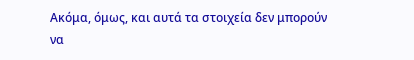Ακόμα, όμως, και αυτά τα στοιχεία δεν μπορούν να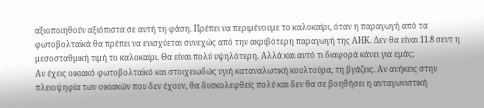αξιοποιηθούν αξιόπιστα σε αυτή τη φάση. Πρέπει να περιμένουμε το καλοκαίρι, όταν η παραγωγή από τα φωτοβολταϊκά θα πρέπει να ενισχύεται συνεχώς από την ακριβότερη παραγωγή της ΑΗΚ. Δεν θα είναι 11.8 σεντ η μεσοσταθμική τιμή το καλοκαίρι. Θα είναι πολύ υψηλότερη. Αλλά και αυτό τι διαφορά κάνει για εμάς;
Αν έχεις οικιακό φωτοβολταϊκό και στοιχειωδώς υγιή καταναλωτική κουλτούρα, τη βγάζεις. Αν ανήκεις στην πλειοψηφία των οικιακών που δεν έχουν, θα δυσκολεφθείς πολύ και δεν θα σε βοηθήσει η ανταγωνιστική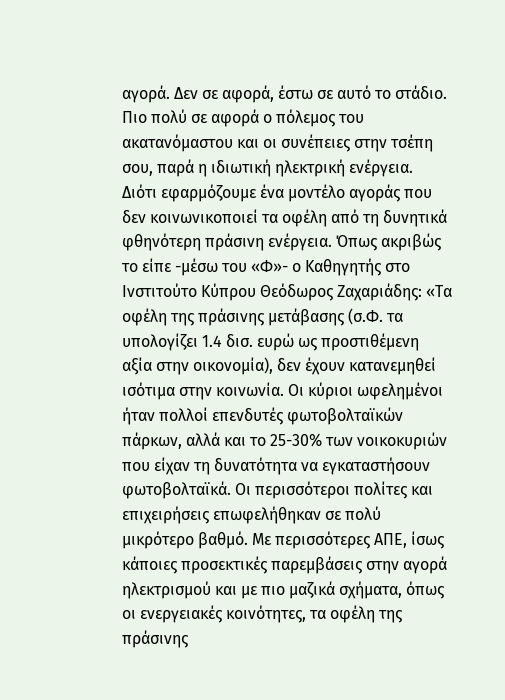αγορά. Δεν σε αφορά, έστω σε αυτό το στάδιο. Πιο πολύ σε αφορά ο πόλεμος του ακατανόμαστου και οι συνέπειες στην τσέπη σου, παρά η ιδιωτική ηλεκτρική ενέργεια.
Διότι εφαρμόζουμε ένα μοντέλο αγοράς που δεν κοινωνικοποιεί τα οφέλη από τη δυνητικά φθηνότερη πράσινη ενέργεια. Όπως ακριβώς το είπε -μέσω του «Φ»- ο Καθηγητής στο Ινστιτούτο Κύπρου Θεόδωρος Ζαχαριάδης: «Τα οφέλη της πράσινης μετάβασης (σ.Φ. τα υπολογίζει 1.4 δισ. ευρώ ως προστιθέμενη αξία στην οικονομία), δεν έχουν κατανεμηθεί ισότιμα στην κοινωνία. Οι κύριοι ωφελημένοι ήταν πολλοί επενδυτές φωτοβολταϊκών πάρκων, αλλά και το 25-30% των νοικοκυριών που είχαν τη δυνατότητα να εγκαταστήσουν φωτοβολταϊκά. Οι περισσότεροι πολίτες και επιχειρήσεις επωφελήθηκαν σε πολύ μικρότερο βαθμό. Με περισσότερες ΑΠΕ, ίσως κάποιες προσεκτικές παρεμβάσεις στην αγορά ηλεκτρισμού και με πιο μαζικά σχήματα, όπως οι ενεργειακές κοινότητες, τα οφέλη της πράσινης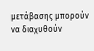μετάβασης μπορούν να διαχυθούν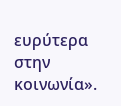ευρύτερα στην κοινωνία».